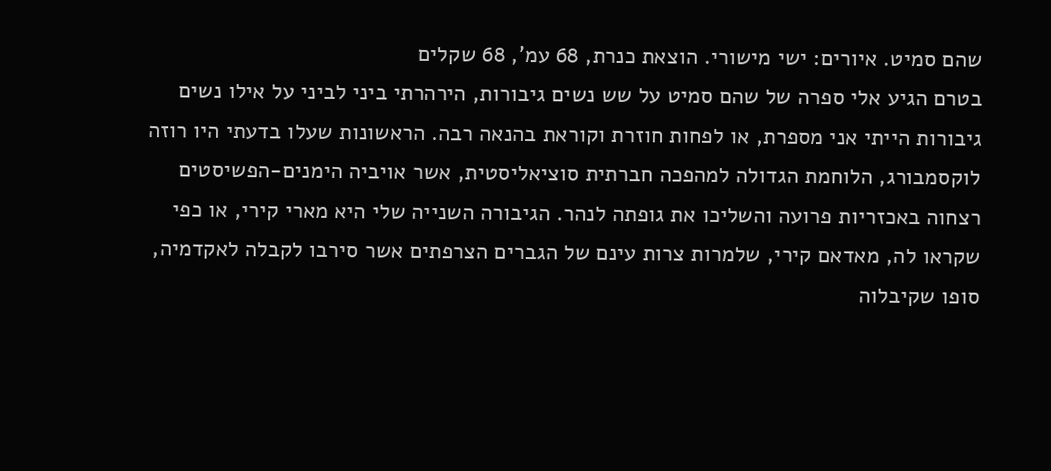שהם סמיט. איורים: ישי מישורי. הוצאת כנרת, 68 עמ', 68 שקלים
בטרם הגיע אלי ספרה של שהם סמיט על שש נשים גיבורות, הירהרתי ביני לביני על אילו נשים גיבורות הייתי אני מספרת, או לפחות חוזרת וקוראת בהנאה רבה. הראשונות שעלו בדעתי היו רוזה לוקסמבורג, הלוחמת הגדולה למהפכה חברתית סוציאליסטית, אשר אויביה הימנים-הפשיסטים רצחוה באכזריות פרועה והשליכו את גופתה לנהר. הגיבורה השנייה שלי היא מארי קירי, או כפי שקראו לה, מאדאם קירי, שלמרות צרות עינם של הגברים הצרפתים אשר סירבו לקבלה לאקדמיה, סופו שקיבלוה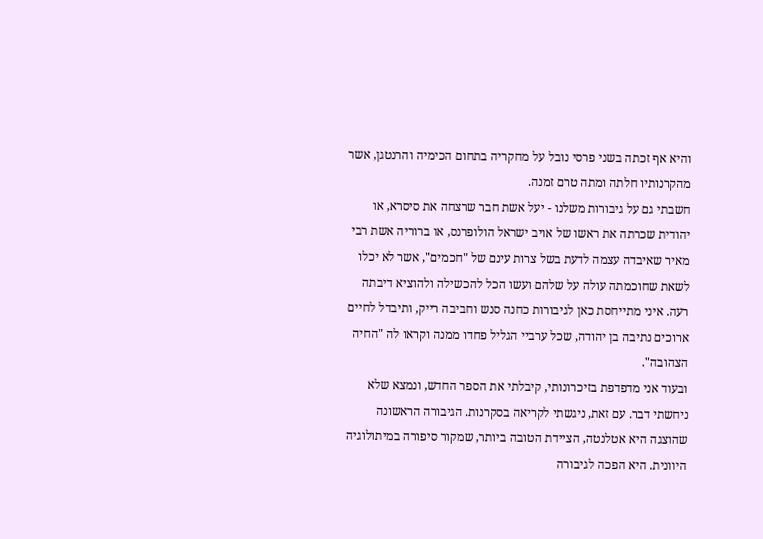והיא אף זכתה בשני פרסי נובל על מחקריה בתחום הכימיה והרנטגן, אשר מהקרנותיו חלתה ומתה טרם זמנה.
חשבתי גם על גיבורות משלנו - יעל אשת חבר שרצחה את סיסרא, או יהודית שכרתה את ראשו של אויב ישראל הולופרנס, או ברוריה אשת רבי מאיר שאיבדה עצמה לדעת בשל צרות עינם של "חכמים", אשר לא יכלו לשאת שחוכמתה עולה על שלהם ועשו הכל להכשילה ולהוציא דיבתה רעה. איני מתייחסת כאן לגיבורות כחנה סנש וחביבה רייק, ותיבדל לחיים ארוכים נתיבה בן יהודה, שכל ערביי הגליל פחדו ממנה וקראו לה "החיה הצהובה".
ובעוד אני מדפדפת בזיכרונותי, קיבלתי את הספר החדש, ונמצא שלא ניחשתי דבר. עם זאת, ניגשתי לקריאה בסקרנות. הגיבורה הראשונה שהוצגה היא אטלנטה, הציידת הטובה ביותר, שמקור סיפורה במיתולוגיה היוונית. היא הפכה לגיבורה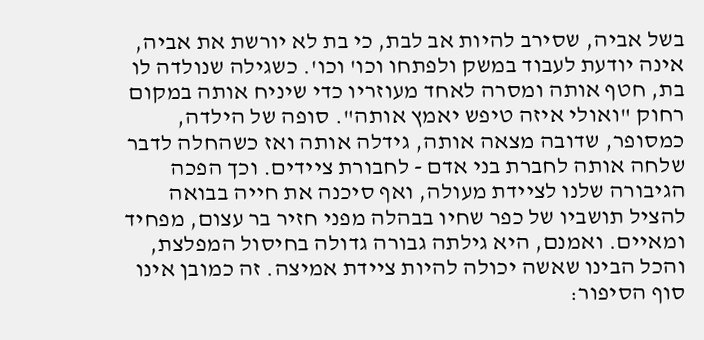בשל אביה, שסירב להיות אב לבת, כי בת לא יורשת את אביה, אינה יודעת לעבוד במשק ולפתחו וכו' וכו'. כשגילה שנולדה לו בת, חטף אותה ומסרה לאחד מעוזריו כדי שיניח אותה במקום רחוק "ואולי איזה טיפש יאמץ אותה". סופה של הילדה, כמסופר, שדובה מצאה אותה, גידלה אותה ואז כשהחלה לדבר שלחה אותה לחברת בני אדם - לחבורת ציידים. וכך הפכה הגיבורה שלנו לציידת מעולה, ואף סיכנה את חייה בבואה להציל תושביו של כפר שחיו בבהלה מפני חזיר בר עצום, מפחיד ומאיים. ואמנם, היא גילתה גבורה גדולה בחיסול המפלצת, והכל הבינו שאשה יכולה להיות ציידת אמיצה. זה כמובן אינו סוף הסיפור: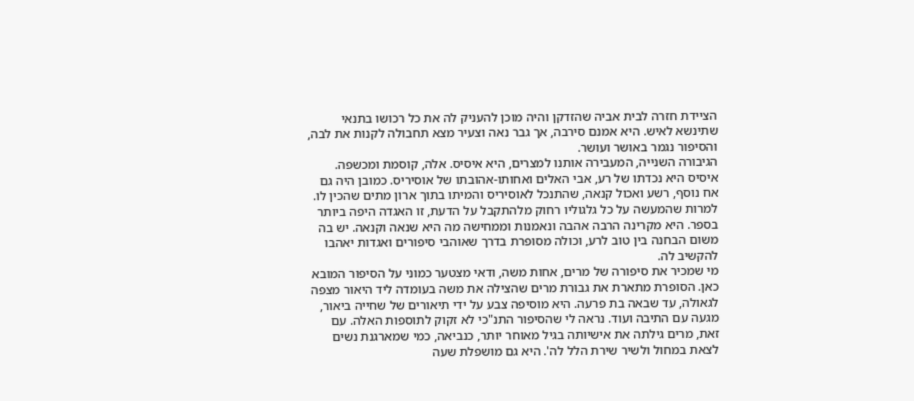הציידת חזרה לבית אביה שהזדקן והיה מוכן להעניק לה את כל רכושו בתנאי שתינשא לאיש. היא אמנם סירבה, אך גבר נאה וצעיר מצא תחבולה לקנות את לבה, והסיפור נגמר באושר ועושר.
הגיבורה השנייה, המעבירה אותנו למצרים, היא איסיס. אלה, קוסמת ומכשפה. איסיס היא נכדתו של רע, אבי האלים ואחותו-אהובתו של אוסיריס. כמובן היה גם אח נוסף, רשע ואכול קנאה, שהתנכל לאוסיריס והמיתו בתוך ארון מתים שהכין לו. למרות שהמעשה על כל גלגוליו רחוק מלהתקבל על הדעת, זו האגדה היפה ביותר בספר. היא מקרינה הרבה אהבה ונאמנות וממחישה מה היא שנאה וקנאה. יש בה משום הבחנה בין טוב לרע, וכולה מסופרת בדרך שאוהבי סיפורים ואגדות יאהבו להקשיב לה.
מי שמכיר את סיפורה של מרים, אחות משה, ודאי מצטער כמוני על הסיפור המובא כאן. הסופרת מתארת את גבורת מרים שהצילה את משה בעומדה ליד היאור מצפה לגאולה, עד שבאה בת פרעה. היא מוסיפה צבע על ידי תיאורים של שחייה ביאור, מגעה עם התיבה ועוד. נראה לי שהסיפור התנ"כי לא זקוק לתוספות האלה. עם זאת, מרים גילתה את אישיותה בגיל מאוחר יותר, כנביאה, כמי שמארגנת נשים לצאת במחול ולשיר שירת הלל לה'. היא גם מושפלת שעה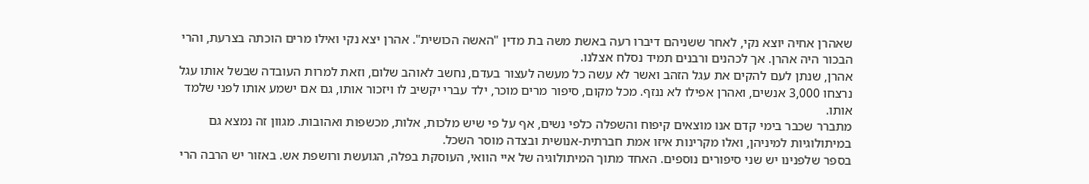שאהרן אחיה יוצא נקי, לאחר ששניהם דיברו רעה באשת משה בת מדין "האשה הכושית". אהרן יצא נקי ואילו מרים הוכתה בצרעת, והרי הבכור היה אהרן. אך לכהנים ורבנים תמיד נסלח אצלנו.
אהרן, שנתן לעם להקים את עגל הזהב ואשר לא עשה כל מעשה לעצור בעדם, נחשב לאוהב שלום, וזאת למרות העובדה שבשל אותו עגל נרצחו 3,000 אנשים, ואהרן אפילו לא ננזף. מכל מקום, סיפור מרים מוכר, ילד עברי יקשיב לו ויזכור אותו, גם אם ישמע אותו לפני שלמד אותו.
מתברר שכבר בימי קדם אנו מוצאים קיפוח והשפלה כלפי נשים, אף על פי שיש מלכות, אלות, מכשפות ואהובות. מגוון זה נמצא גם במיתולוגיות למיניהן, ואלו מקרינות איזו אמת חברתית-אנושית ובצדה מוסר השכל.
בספר שלפנינו יש שני סיפורים נוספים. האחד מתוך המיתולוגיה של איי הוואי, העוסקת בפלה, הגועשת ורושפת אש. באזור יש הרבה הרי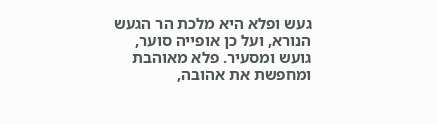געש ופלא היא מלכת הר הגעש הנורא, ועל כן אופייה סוער, גועש ומסעיר. פלא מאוהבת ומחפשת את אהובה,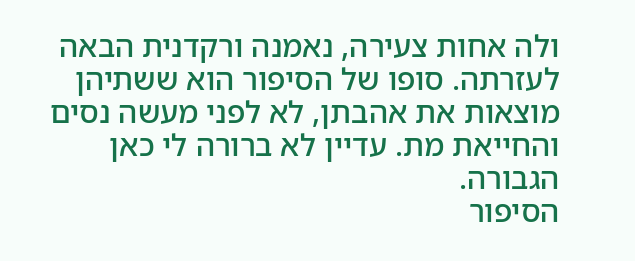ולה אחות צעירה, נאמנה ורקדנית הבאה לעזרתה. סופו של הסיפור הוא ששתיהן מוצאות את אהבתן, לא לפני מעשה נסים והחייאת מת. עדיין לא ברורה לי כאן הגבורה.
הסיפור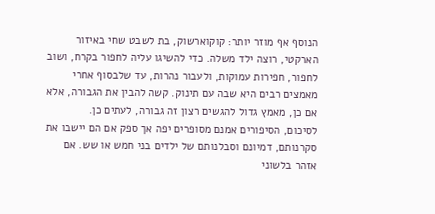הנוסף אף מוזר יותר: קוקוארשוק, בת לשבט שחי באיזור הארקטי, רוצה ילד משלה. כדי להשיגו עליה לחפור בקרח, ושוב לחפור, חפירות עמוקות, ולעבור נהרות, עד שלבסוף אחרי מאמצים רבים היא שבה עם תינוק. קשה להבין את הגבורה, אלא אם כן, מאמץ גדול להגשים רצון זה גבורה, לעתים כן.
לסיכום, הסיפורים אמנם מסופרים יפה אך ספק אם הם יישבו את סקרנותם, דמיונם וסבלנותם של ילדים בני חמש או שש. אם אזהר בלשוני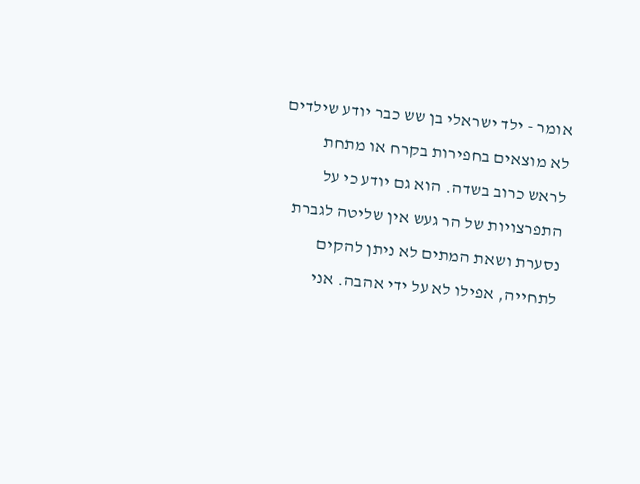אומר - ילד ישראלי בן שש כבר יודע שילדים לא מוצאים בחפירות בקרח או מתחת לראש כרוב בשדה. הוא גם יודע כי על התפרצויות של הר געש אין שליטה לגברת נסערת ושאת המתים לא ניתן להקים לתחייה, אפילו לא על ידי אהבה. אני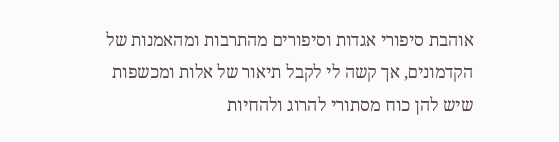אוהבת סיפורי אגדות וסיפורים מהתרבות ומהאמנות של הקדמונים, אך קשה לי לקבל תיאור של אלות ומכשפות שיש להן כוח מסתורי להרוג ולהחיות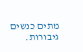מתים כנשים גיבורות.